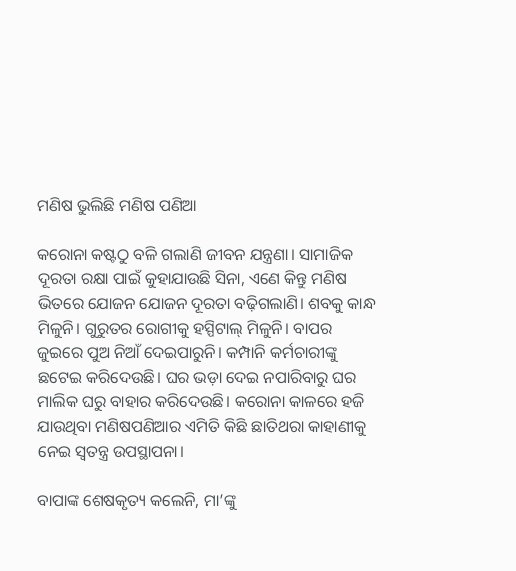ମଣିଷ ଭୁଲିଛି ମଣିଷ ପଣିଆ

କରୋନା କଷ୍ଟଠୁ ବଳି ଗଲାଣି ଜୀବନ ଯନ୍ତ୍ରଣା। ସାମାଜିକ ଦୂରତା ରକ୍ଷା ପାଇଁ କୁହାଯାଉଛି ସିନା, ଏଣେ କିନ୍ତୁ ମଣିଷ ଭିତରେ ଯୋଜନ ଯୋଜନ ଦୂରତା ବଢ଼ିଗଲାଣି। ଶବକୁ କାନ୍ଧ ମିଳୁନି। ଗୁରୁତର ରୋଗୀକୁ ହସ୍ପିଟାଲ୍‌ ମିଳୁନି। ବାପର ଜୁଇରେ ପୁଅ ନିଆଁ ଦେଇପାରୁନି। କମ୍ପାନି କର୍ମଚାରୀଙ୍କୁ ଛଟେଇ କରିଦେଉଛି। ଘର ଭଡ଼ା ଦେଇ ନପାରିବାରୁ ଘର ମାଲିକ ଘରୁ ବାହାର କରିଦେଉଛି। କରୋନା କାଳରେ ହଜି ଯାଉଥିବା ମଣିଷପଣିଆର ଏମିତି କିଛି ଛାତିଥରା କାହାଣୀକୁ ନେଇ ସ୍ବତନ୍ତ୍ର ଉପସ୍ଥାପନା।

ବାପାଙ୍କ ଶେଷକୃତ୍ୟ କଲେନି, ମା’ଙ୍କୁ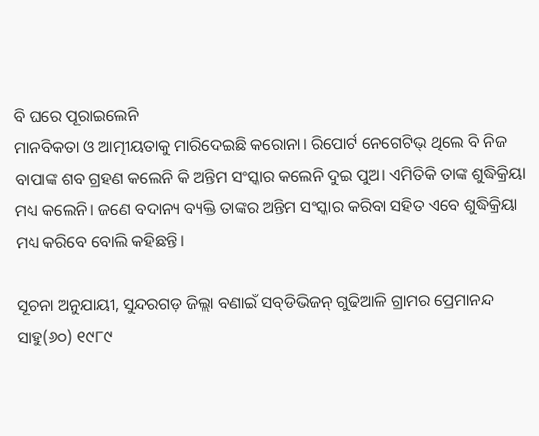ବି ଘରେ ପୂରାଇଲେନି
ମାନବିକତା ଓ ଆତ୍ମୀୟତାକୁ ମାରିଦେଇଛି କରୋନା। ରିପୋର୍ଟ ନେଗେଟିଭ୍‌ ଥିଲେ ବି ନିଜ ବାପାଙ୍କ ଶବ ଗ୍ରହଣ କଲେନି କି ଅନ୍ତିମ ସଂସ୍କାର କଲେନି ଦୁଇ ପୁଅ। ଏମିତିକି ତାଙ୍କ ଶୁଦ୍ଧିକ୍ରିୟା ମଧ୍ୟ କଲେନି। ଜଣେ ବଦାନ୍ୟ ବ୍ୟକ୍ତି ତାଙ୍କର ଅନ୍ତିମ ସଂସ୍କାର କରିବା ସହିତ ଏବେ ଶୁଦ୍ଧିକ୍ରିୟା ମଧ୍ୟ କରିବେ ବୋଲି କହିଛନ୍ତି।

ସୂଚନା ଅନୁଯାୟୀ, ସୁନ୍ଦରଗଡ଼ ଜିଲ୍ଲା ବଣାଇଁ ସବ୍‌ଡିଭିଜନ୍‌ ଗୁଢିଆଳି ଗ୍ରାମର ପ୍ରେମାନନ୍ଦ ସାହୁ(୬୦) ୧୯୮୯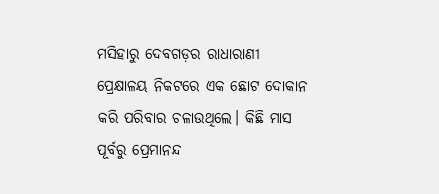ମସିହାରୁ ଦେବଗଡ଼ର ରାଧାରାଣୀ ପ୍ରେକ୍ଷାଳୟ ନିକଟରେ ଏକ ଛୋଟ ଦୋକାନ କରି ପରିବାର ଚଳାଉଥିଲେ। କିଛି ମାସ ପୂର୍ବରୁ ପ୍ରେମାନନ୍ଦ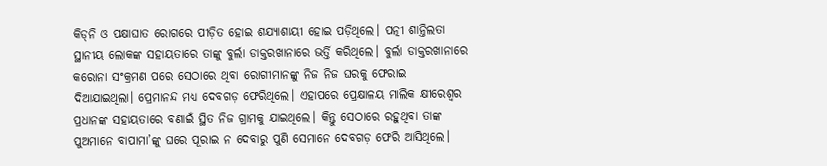କିଡ୍‌ନି ଓ ପକ୍ଷାଘାତ ରୋଗରେ ପୀଡ଼ିତ ହୋଇ ଶଯ୍ୟାଶାୟୀ ହୋଇ ପଡ଼ିଥିଲେ। ପତ୍ନୀ ଶାନ୍ତିଲତା ସ୍ଥାନୀୟ ଲୋକଙ୍କ ସହାୟତାରେ ତାଙ୍କୁ ବୁର୍ଲା ଡାକ୍ତରଖାନାରେ ଭର୍ତ୍ତି କରିଥିଲେ। ବୁର୍ଲା ଡାକ୍ତରଖାନାରେ କରୋନା ସଂକ୍ରମଣ ପରେ ସେଠାରେ ଥିବା ରୋଗୀମାନଙ୍କୁ ନିଜ ନିଜ ଘରକୁ ଫେରାଇ ଦିଆଯାଇଥିଲା। ପ୍ରେମାନନ୍ଦ ମଧ୍ୟ ଦେବଗଡ଼ ଫେରିଥିଲେ। ଏହାପରେ ପ୍ରେକ୍ଷାଳୟ ମାଲିକ କ୍ଷୀରେଶ୍ବର ପ୍ରଧାନଙ୍କ ସହାୟତାରେ ବଣାଇଁ ସ୍ଥିତ ନିଜ ଗ୍ରାମକୁ ଯାଇଥିଲେ। କିନ୍ତୁ ସେଠାରେ ରହୁଥିବା ତାଙ୍କ ପୁଅମାନେ ବାପାମା’ଙ୍କୁ ଘରେ ପୂରାଇ ନ ଦେବାରୁ ପୁଣି ସେମାନେ ଦେବଗଡ଼ ଫେରି ଆସିଥିଲେ।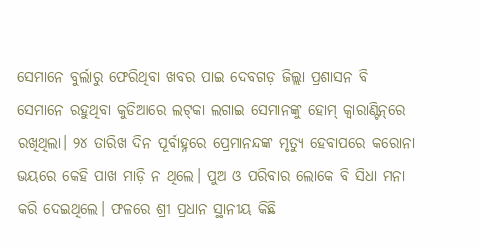ସେମାନେ ବୁର୍ଲାରୁ ଫେରିଥିବା ଖବର ପାଇ ଦେବଗଡ଼ ଜିଲ୍ଲା ପ୍ରଶାସନ ବି ସେମାନେ ରହୁଥିବା କୁଡିଆରେ ଲଟ୍‌କା ଲଗାଇ ସେମାନଙ୍କୁ ହୋମ୍ କ୍ୱାରାଣ୍ଟିନ୍‌ରେ ରଖିଥିଲା। ୨୪ ତାରିଖ ଦିନ ପୂର୍ବାହ୍ନରେ ପ୍ରେମାନନ୍ଦଙ୍କ ମୃତ୍ୟୁ ହେବାପରେ କରୋନା ଭୟରେ କେହି ପାଖ ମାଡ଼ି ନ ଥିଲେ। ପୁଅ ଓ ପରିବାର ‌ଲୋକେ ବି ସିଧା ମନା କରି ଦେଇଥିଲେ। ଫଳରେ ଶ୍ରୀ ପ୍ରଧାନ ସ୍ଥାନୀୟ କିଛି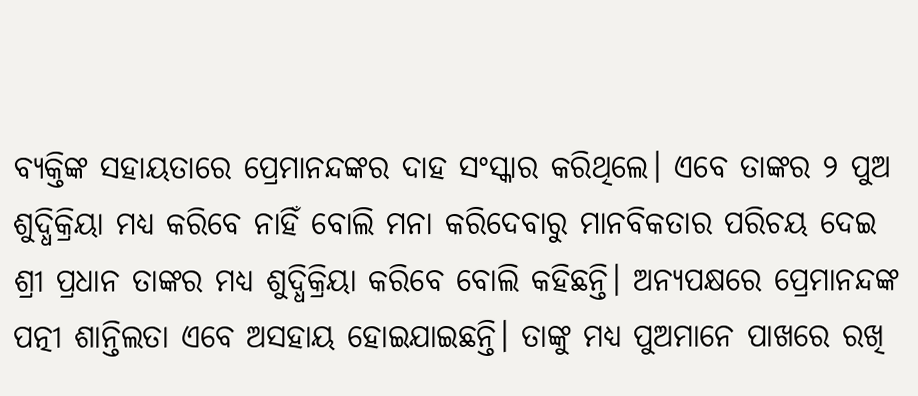ବ୍ୟକ୍ତିଙ୍କ ସହାୟତାରେ ପ୍ରେମାନନ୍ଦଙ୍କର ଦାହ ସଂସ୍କାର କରିଥିଲେ। ଏବେ ତାଙ୍କର ୨ ପୁଅ ଶୁଦ୍ଧିକ୍ରିୟା ମଧ୍ୟ କରିବେ ନାହିଁ ବୋଲି ମନା କରିଦେବାରୁ ମାନବିକତାର ପରିଚୟ ଦେଇ ଶ୍ରୀ ପ୍ରଧାନ ତାଙ୍କର ମଧ୍ୟ ଶୁଦ୍ଧିକ୍ରିୟା କରିବ‌େ ବୋଲି କହିଛନ୍ତି। ଅନ୍ୟପକ୍ଷରେ ପ୍ରେମାନନ୍ଦଙ୍କ ପତ୍ନୀ ଶାନ୍ତିଲତା ଏବେ ଅସହାୟ ହୋଇଯାଇଛନ୍ତି। ତାଙ୍କୁ ମଧ୍ୟ ପୁଅମାନେ ପାଖରେ ରଖି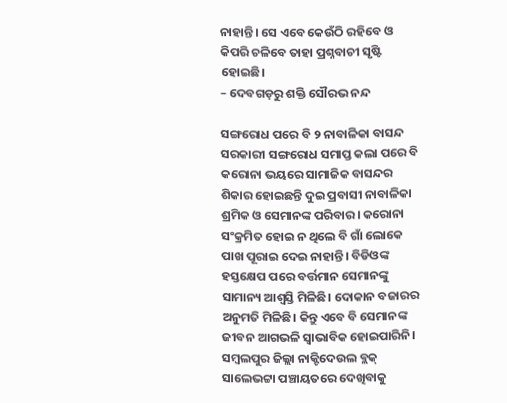ନାହାନ୍ତି। ସେ ଏବେ କେଉଁଠି ରହିବେ ଓ କିପରି ଚଳିବେ ତାହା ପ୍ରଶ୍ନବାଚୀ ସୃଷ୍ଟି ହୋଇଛି।
– ଦେବଗଡ଼ରୁ ଶକ୍ତି ସୌରଭ ନନ୍ଦ

ସଙ୍ଗରୋଧ ପରେ ବି ୨ ନାବାଳିକା ବାସନ୍ଦ
ସରକାରୀ ସଙ୍ଗରୋଧ ସମାପ୍ତ କଲା ପରେ ବି କରୋନା ଭୟରେ ସାମାଜିକ ବାସନ୍ଦର ଶିକାର ହୋଇଛନ୍ତି ଦୁଇ ପ୍ରବାସୀ ନାବାଳିକା ଶ୍ରମିକ ଓ ସେମାନଙ୍କ ପରିବାର। କରୋନା ସଂକ୍ରମିତ ହୋଇ ନ ଥିଲେ ବି ଗାଁ ଲୋକେ ପାଖ ପୂରାଇ ଦେଇ ନାହାନ୍ତି। ବିଡିଓଙ୍କ ହସ୍ତକ୍ଷେପ ପରେ ବର୍ତ୍ତମାନ ସେମାନଙ୍କୁ ସାମାନ୍ୟ ଆଶ୍ବସ୍ତି ମିଳିଛି। ଦୋକାନ ବଜାରର ଅନୁମତି ମିଳିଛି। କିନ୍ତୁ ଏବେ ବି ସେମାନଙ୍କ ଜୀବନ ଆଗଭଳି ସ୍ବାଭାବିକ ହୋଇପାରିନି। ସମ୍ବଲପୁର ଜିଲ୍ଲା ନାକ୍ଟିଦେଉଲ ବ୍ଲକ୍‌ ସାଲେଭଟ୍ଟା ପଞ୍ଚାୟତରେ ଦେଖିବାକୁ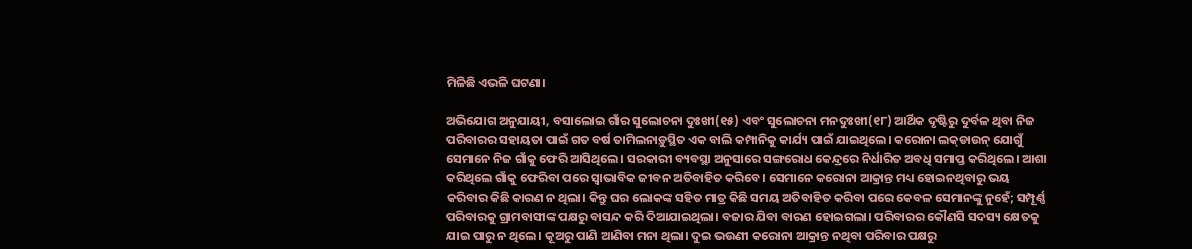ମିଳିଛି ଏଭଳି ଘଟଣା।

ଅଭିଯୋଗ ଅନୁଯାୟୀ, ବସାଲୋଇ ଗାଁର ସୁଲୋଚନା ଦୁଃଖୀ(୧୫) ଏବଂ ସୁଲୋଚନା ମନଦୁଃଖୀ(୧୮) ଆର୍ଥିକ ଦୃଷ୍ଟିରୁ ଦୁର୍ବଳ ଥିବା ନିଜ ପରିବାରର ସହାୟତା ପାଇଁ ଗତ ବର୍ଷ ତାମିଲନାଡ଼ୁସ୍ଥିତ ଏକ ବାଲି କମ୍ପାନିକୁ କାର୍ଯ୍ୟ ପାଇଁ ଯାଇଥିଲେ। କରୋନା ଲକ୍‌ଡାଉନ୍‌ ଯୋଗୁଁ ସେମାନେ ନିଜ ଗାଁକୁ ଫେରି ଆସିଥିଲେ। ସରକାରୀ ବ୍ୟବସ୍ଥା ଅନୁସାରେ ସଙ୍ଗରୋଧ କେନ୍ଦ୍ରରେ ନିର୍ଧାରିତ ଅବଧି ସମାପ୍ତ କରିଥିଲେ। ଆଶା କରିଥିଲେ ଗାଁକୁ ଫେରିବା ପରେ ସ୍ବାଭାବିକ ଜୀବନ ଅତିବାହିତ କରିବେ। ସେମାନେ କରୋନା ଆକ୍ରାନ୍ତ ମଧ୍ୟ ହୋଇନଥିବାରୁ ଭୟ କରିବାର କିଛି କାରଣ ନ ଥିଲା। କିନ୍ତୁ ଘର ଲୋକଙ୍କ ସହିତ ମାତ୍ର କିଛି ସମୟ ଅତିବାହିତ କରିବା ପରେ କେବଳ ସେମାନଙ୍କୁ ନୁହେଁ; ସମ୍ପୂର୍ଣ୍ଣ ପରିବାରକୁ ଗ୍ରାମବାସୀଙ୍କ ପକ୍ଷରୁ ବାସନ୍ଦ କରି ଦିଆଯାଇଥିଲା। ବଜାର ଯିବା ବାରଣ ହୋଇଗଲା। ପରିବାରର କୌଣସି ସଦସ୍ୟ କ୍ଷେତକୁ ଯାଇ ପାରୁ ନ ଥିଲେ। କୂଅରୁ ପାଣି ଆଣିବା ମନା ଥିଲା। ଦୁଇ ଭଉଣୀ କରୋନା ଆକ୍ରାନ୍ତ ନଥିବା ପରିବାର ପକ୍ଷରୁ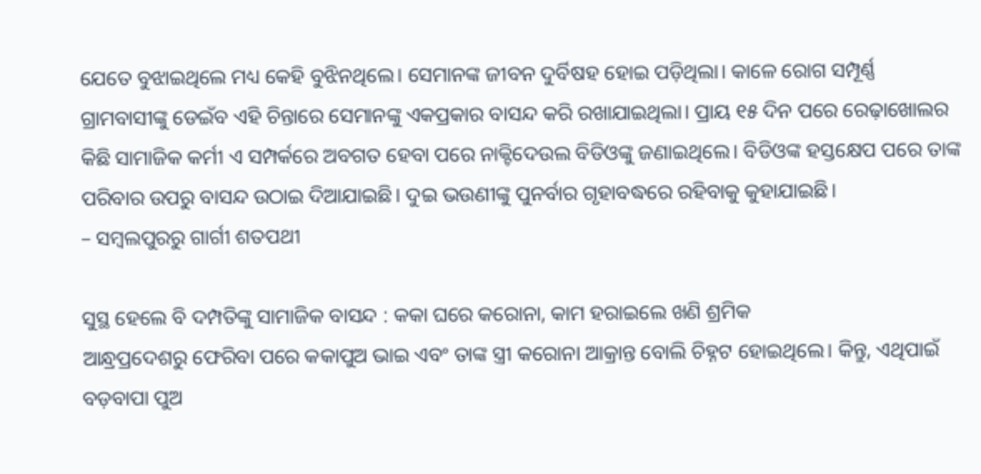ଯେତେ ବୁଝାଇଥିଲେ ମଧ୍ୟ କେହି ବୁଝିନଥିଲେ। ସେମାନଙ୍କ ଜୀବନ ଦୁର୍ବିଷହ ହୋଇ ପଡ଼ିଥିଲା। କାଳେ ରୋଗ ସମ୍ପୂର୍ଣ୍ଣ ଗ୍ରାମବାସୀଙ୍କୁ ଡେଇଁବ ଏହି ଚିନ୍ତାରେ ସେମାନଙ୍କୁ ଏକପ୍ରକାର ବାସନ୍ଦ କରି ରଖାଯାଇଥିଲା। ପ୍ରାୟ ୧୫ ଦିନ ପରେ ରେଢ଼ାଖୋଲର କିଛି ସାମାଜିକ କର୍ମୀ ଏ ସମ୍ପର୍କରେ ଅବଗତ ହେବା ପରେ ନାକ୍ଟିଦେଉଲ ବିଡିଓଙ୍କୁ ଜଣାଇଥିଲେ। ବିଡିଓଙ୍କ ହସ୍ତକ୍ଷେପ ପରେ ତାଙ୍କ ପରିବାର ଉପରୁ ବାସନ୍ଦ ଉଠାଇ ଦିଆଯାଇଛି। ଦୁଇ ଭଉଣୀଙ୍କୁ ପୁନର୍ବାର ଗୃହାବଦ୍ଧରେ ରହିବାକୁ କୁହାଯାଇଛି।
– ସମ୍ବଲପୁରରୁ ଗାର୍ଗୀ ଶତପଥୀ

ସୁସ୍ଥ ‌ହେଲେ ବି ଦମ୍ପତିଙ୍କୁ ସାମାଜିକ ବାସନ୍ଦ : କକା ଘରେ କରୋନା, କାମ ହରାଇଲେ ଖଣି ଶ୍ରମିକ
ଆନ୍ଧ୍ରପ୍ରଦେଶରୁ ଫେରିବା ପରେ କକାପୁଅ ଭାଇ ଏବଂ ତାଙ୍କ ସ୍ତ୍ରୀ କରୋନା ଆକ୍ରାନ୍ତ ବୋଲି ଚିହ୍ନଟ ହୋଇଥିଲେ। କିନ୍ତୁ, ଏଥିପାଇଁ ବଡ଼ବାପା ପୁଅ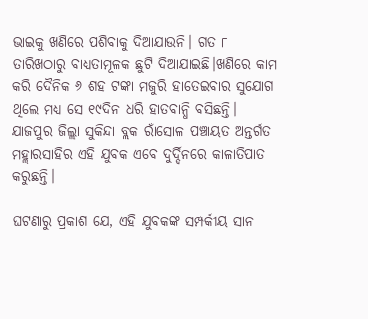ଭାଇକୁ ଖଣିରେ ପଶିବାକୁ ଦିଆଯାଉନି। ଗତ ୮ ତାରିଖଠାରୁ ବାଧ୍ୟତାମୂଳକ ଛୁଟି ଦିଆଯାଇଛି।ଖଣିରେ କାମ କରି ଦୈନିକ ୬ ଶହ ଟଙ୍କା ମଜୁରି ହାତେଇବାର ସୁଯୋଗ ଥିଲେ ମଧ୍ୟ ସେ ୧୯ଦିନ ଧରି ହାତବାନ୍ଧି ବସିଛନ୍ତି। ଯାଜପୁର ଜିଲ୍ଲା ସୁକିନ୍ଦା ବ୍ଲକ ରାଁସୋଳ ପଞ୍ଚାୟତ ଅନ୍ତର୍ଗତ ମହ୍ଲାରସାହିର ଏହି ଯୁବକ ଏବେ ଦୁର୍ଦ୍ଦିନରେ କାଳାତିପାତ କରୁଛନ୍ତି।

ଘଟଣାରୁ ପ୍ରକାଶ ଯେ, ଏହି ଯୁବକଙ୍କ ସମ୍ପର୍କୀୟ ସାନ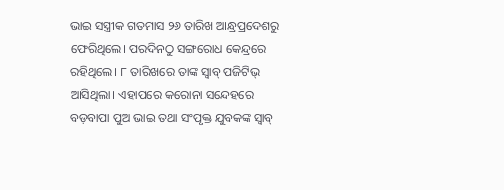ଭାଇ ସସ୍ତ୍ରୀକ ଗତମାସ ୨୬ ତାରିଖ ଆନ୍ଧ୍ରପ୍ରଦେଶରୁ ଫେରିଥିଲେ। ପରଦିନଠୁ ସଙ୍ଗରୋଧ କେନ୍ଦ୍ରରେ ରହିଥିଲେ। ୮ ତାରିଖରେ ତାଙ୍କ ସ୍ବାବ୍ ପଜିଟିଭ୍‌ ଆସିଥିଲା। ଏହାପରେ କରୋନା ସନ୍ଦେହରେ ବଡ଼ବାପା ପୁଅ ଭାଇ ତଥା ସଂପୃକ୍ତ ଯୁବକଙ୍କ ସ୍ବାବ୍‌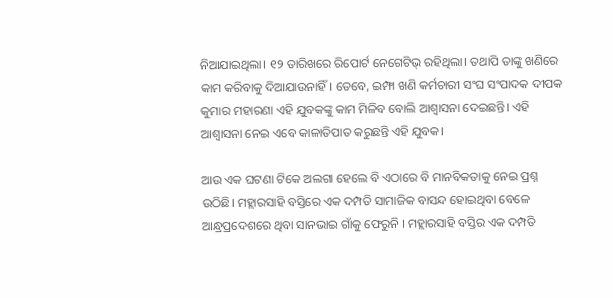ନିଆଯାଇଥିଲା। ୧୨ ତାରିଖରେ ରିପୋର୍ଟ ନେଗେଟିଭ୍‌ ରହିଥିଲା। ତଥାପି ତାଙ୍କୁ ଖଣିରେ କାମ କରିବାକୁ ଦିଆଯାଉନାହିଁ। ତେବେ, ଇମ୍ଫା ଖଣି କର୍ମଚାରୀ ସଂଘ ସଂପାଦକ ଦୀପକ କୁମାର ମହାରଣା ଏହି ଯୁବକଙ୍କୁ କାମ ମିଳିବ ବୋଲି ଆଶ୍ବାସନା ଦେଇଛନ୍ତି। ଏହି ଆଶ୍ବାସନା ନେଇ ଏବେ କାଳାତିପାତ କରୁଛନ୍ତି ଏହି ଯୁବକ।

ଆଉ ଏକ ଘଟଣା ଟିକେ ଅଲଗା ହେଲେ ବି ଏଠାରେ ବି ମାନବିକତାକୁ ନେଇ ପ୍ରଶ୍ନ ଉଠିଛି। ମହ୍ଲାରସାହି ବସ୍ତିରେ ଏକ ଦମ୍ପତି ସାମାଜିକ ବାସନ୍ଦ ହୋଇଥିବା ବେଳେ ଆନ୍ଧ୍ରପ୍ରଦେଶରେ ଥିବା ସାନଭାଇ ଗାଁକୁ ଫେରୁନି । ମହ୍ଲାରସାହି ବସ୍ତିର ଏକ ଦମ୍ପତି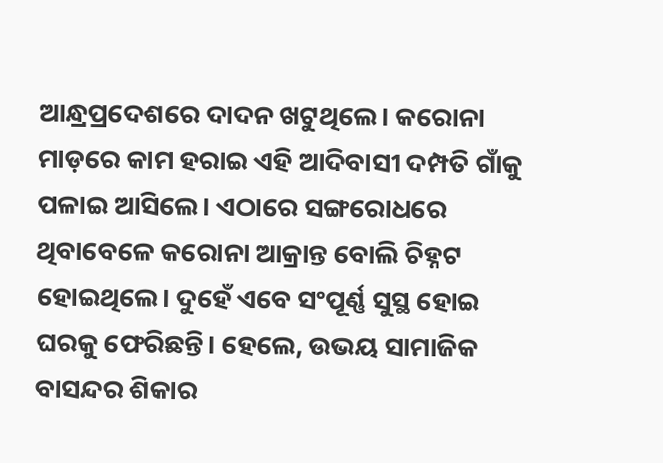ଆନ୍ଧ୍ରପ୍ରଦେଶରେ ଦାଦନ ଖଟୁଥିଲେ। କରୋନା ମାଡ଼ରେ କାମ ହରାଇ ଏହି ଆଦିବାସୀ ଦମ୍ପତି ଗାଁକୁ ପଳାଇ ଆସିଲେ। ଏଠାରେ ସଙ୍ଗରୋଧରେ ଥିବାବେଳେ କରୋନା ଆକ୍ରାନ୍ତ ବୋଲି ଚିହ୍ନଟ ହୋଇଥିଲେ। ଦୁହେଁ ଏବେ ସଂପୂର୍ଣ୍ଣ ସୁସ୍ଥ ହୋଇ ଘରକୁ ଫେରିଛନ୍ତି। ହେଲେ, ଉଭୟ ସାମାଜିକ ବାସନ୍ଦର ଶିକାର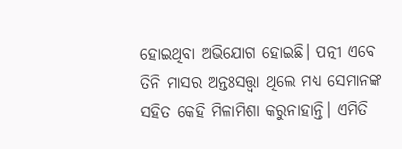ହୋଇଥିବା ଅଭିଯୋଗ ହୋଇଛି। ପତ୍ନୀ ଏବେ ତିନି ମାସର ଅନ୍ତଃସତ୍ତ୍ବା ଥିଲେ ମଧ୍ୟ ସେମାନଙ୍କ ସହିତ କେହି ମିଳାମିଶା କରୁନାହାନ୍ତି। ଏମିତି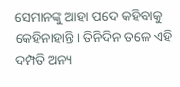ସେମାନଙ୍କୁ ଆହା ପଦେ କହିବାକୁ କେହିନାହାନ୍ତି। ତିନିଦିନ ତଳେ ଏହି ଦମ୍ପତି ଅନ୍ୟ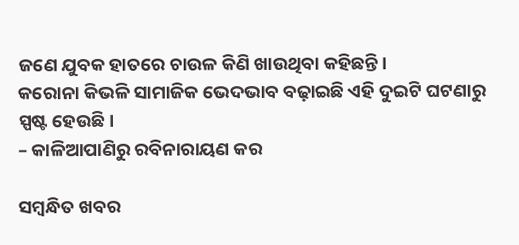ଜଣେ ଯୁବକ ହାତରେ ଚାଉଳ କିଣି ଖାଉଥିବା କହିଛନ୍ତି।
କରୋନା କିଭଳି ସାମାଜିକ ଭେଦଭାବ ବଢ଼ାଇଛି ଏହି ଦୁଇଟି ଘଟଣାରୁ ସ୍ପଷ୍ଟ ହେଉଛି।
– କାଳିଆପାଣିରୁ ରବିନାରାୟଣ କର

ସମ୍ବନ୍ଧିତ ଖବର